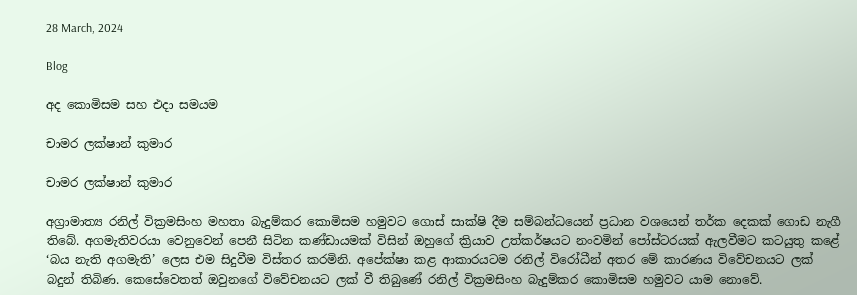28 March, 2024

Blog

අද කොමිසම සහ එදා සමයම

චාමර ලක්ෂාන් කුමාර

චාමර ලක්ෂාන් කුමාර

අග්‍රාමාත්‍ය රනිල් වික්‍රමසිංහ මහතා බැදුම්කර කොමිසම හමුවට ගොස් සාක්ෂි දීම සම්බන්ධයෙන් ප්‍රධාන වශයෙන් තර්ක දෙකක් ගොඩ නැගී තිබේ. අගමැතිවරයා වෙනුවෙන් පෙනී සිටින කණ්ඩායමක් විසින් ඔහුගේ ක්‍රියාව උත්කර්ෂයට නංවමින් පෝස්ටරයක් ඇලවීමට කටයුතු කළේ ‘බය නැති අගමැති’ ලෙස එම සිදුවීම විස්තර කරමිනි. අපේක්ෂා කළ ආකාරයටම රනිල් විරෝධීන් අතර මේ කාරණය විවේචනයට ලක් බදුන් තිබිණ. කෙසේවෙතත් ඔවුනගේ විවේචනයට ලක් වී තිබුණේ රනිල් වික්‍රමසිංහ බැදුම්කර කොමිසම හමුවට යාම නොවේ.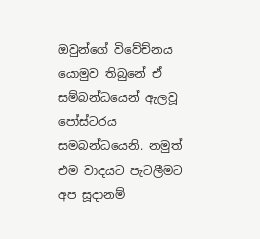ඔවුන්ගේ විවේච්නය යොමුව තිබුනේ ඒ සම්බන්ධයෙන් ඇලවූ පෝස්ටරය සමබන්ධයෙනි. නමුත් එම වාදයට පැටලීමට අප සූදානම්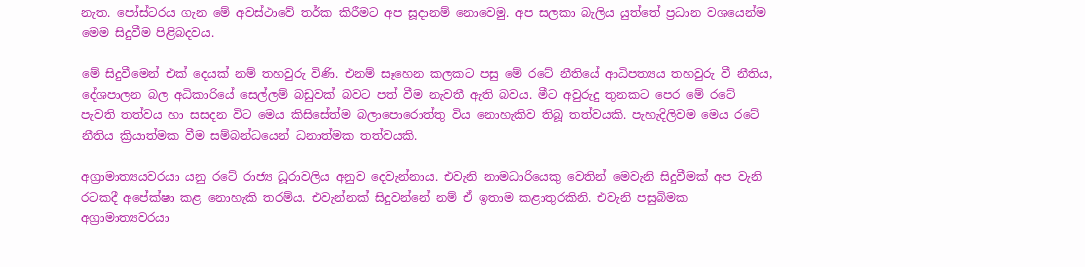නැත. පෝස්ටරය ගැන මේ අවස්ථාවේ තර්ක කිරීමට අප සූදානම් නොවෙමු. අප සලකා බැලිය යුත්තේ ප්‍රධාන වශයෙන්ම මෙම සිදුවීම පිළිබදවය.

මේ සිදුවීමෙන් එක් දෙයක් නම් තහවුරු විණි. එනම් සෑහෙන කලකට පසු මේ රටේ නීතියේ ආධිපත්‍යය තහවුරු වී නීතිය, දේශපාලන බල අධිකාරියේ සෙල්ලම් බඩුවක් බවට පත් වීම නැවතී ඇති බවය. මීට අවුරුදු තුනකට පෙර මේ රටේ පැවති තත්වය හා සසදන විට මෙය කිසිසේත්ම බලාපොරොත්තු විය නොහැකිව තිබූ තත්වයකි. පැහැදිලිවම මෙය රටේ නීතිය ක්‍රියාත්මක වීම සම්බන්ධයෙන් ධනාත්මක තත්වයකි.

අග්‍රාමාත්‍යයවරයා යනු රටේ රාජ්‍ය ධූරාවලිය අනුව දෙවැන්නාය. එවැනි නාමධාරියෙකු වෙතින් මෙවැනි සිදුවීමක් අප වැනි රටකදී අපේක්ෂා කළ නොහැකි තරම්ය. එවැන්නක් සිදුවන්නේ නම් ඒ ඉතාම කළාතුරකිනි. එවැනි පසුබිමක අග්‍රාමාත්‍යවරයා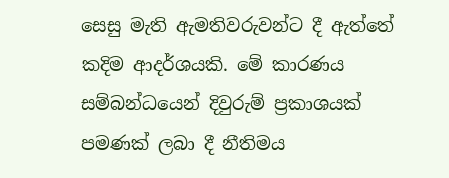සෙසු මැති ඇමතිවරුවන්ට දී ඇත්තේ කදිම ආදර්ශයකි. මේ කාරණය සම්බන්ධයෙන් දිවුරුම් ප්‍රකාශයක් පමණක් ලබා දී නීතිමය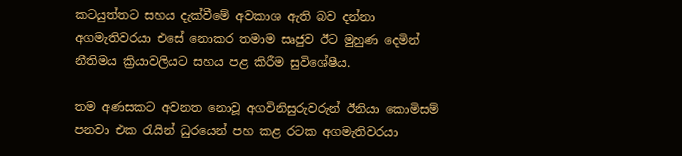කටයුත්තට සහය දැක්වීමේ අවකාශ ඇති බව දන්නා අගමැතිවරයා එසේ නොකර තමාම සෘජුව ඊට මුහුණ දෙමින් නීතිමය ක්‍රියාවලියට සහය පළ කිරීම සුවිශේෂීය.

තම අණසකට අවනත නොවූ අගවිනිසුරුවරුන් ඊනියා කොමිසම් පනවා එක රැයින් ධුරයෙන් පහ කළ රටක අගමැතිවරයා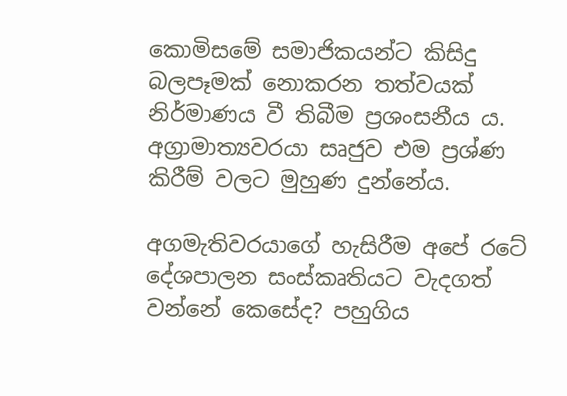කොමිසමේ සමාජිකයන්ට කිසිදු බලපෑමක් නොකරන තත්වයක් නිර්මාණය වී තිබීම ප්‍රශංසනීය ය. අග්‍රාමාත්‍යවරයා සෘජුව එම ප්‍රශ්ණ කිරීම් වලට මුහුණ දුන්නේය.

අගමැතිවරයාගේ හැසිරීම අපේ රටේ දේශපාලන සංස්කෘතියට වැදගත් වන්නේ කෙසේද? පහුගිය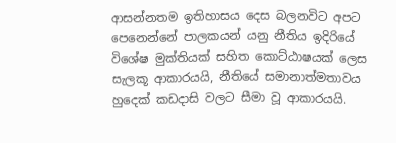ආසන්නතම ඉතිහාසය දෙස බලනවිට අපට පෙනෙන්නේ පාලකයන් යනු නීතිය ඉදිරියේ විශේෂ මුක්තියක් සහිත කොට්ඨාෂයක් ලෙස සැලකූ ආකාරයයි, නීතියේ සමානාත්මතාවය හුදෙක් කඩදාසි වලට සීමා වූ ආකාරයයි.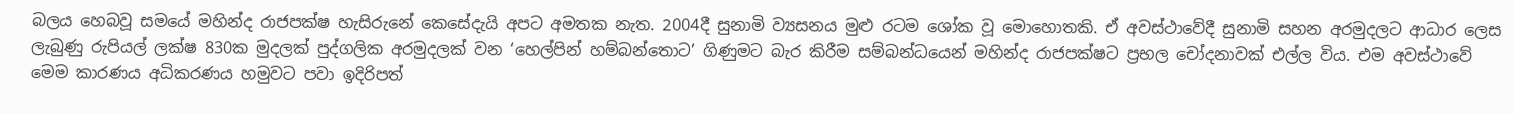බලය හෙබවූ සමයේ මහින්ද රාජපක්ෂ හැසිරුනේ කෙසේදැයි අපට අමතක නැත. 2004දී සුනාමි ව්‍යසනය මුළු රටම ශෝක වූ මොහොතකි. ඒ අවස්ථාවේදී සුනාමි සහන අරමුදලට ආධාර ලෙස ලැබුණු රුපියල් ලක්ෂ 830ක මුදලක් පුද්ගලික අරමුදලක් වන ‘හෙල්පින් හම්බන්තොට’ ගිණුමට බැර කිරීම සම්බන්ධයෙන් මහින්ද රාජපක්ෂට ප්‍රභල චෝදනාවක් එල්ල විය. එම අවස්ථාවේ මෙම කාරණය අධිකරණය හමුවට පවා ඉදිරිපත්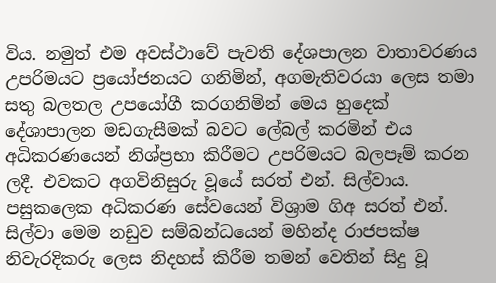විය. නමුත් එම අවස්ථාවේ පැවති දේශපාලන වාතාවරණය උපරිමයට ප්‍රයෝජනයට ගනිමින්, අගමැතිවරයා ලෙස තමා සතු බලතල උපයෝගී කරගනිමින් මෙය හුදෙක් දේශාපාලන මඩගැසීමක් බවට ලේබල් කරමින් එය අධිකරණයෙන් නිශ්ප්‍රභා කිරීමට උපරිමයට බලපෑම් කරන ලදී. එවකට අගවිනිසුරු වූයේ සරත් එන්. සිල්වාය. පසුකලෙක අධිකරණ සේවයෙන් විශ්‍රාම ගිඅ සරත් එන්. සිල්වා මෙම නඩුව සම්බන්ධයෙන් මහින්ද රාජපක්ෂ නිවැරදිකරු ලෙස නිදහස් කිරීම තමන් වෙතින් සිදු වූ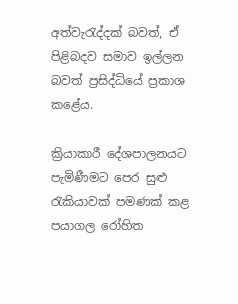අත්වැරැද්දක් බවත්, ඒ පිළිබදව සමාව ඉල්ලන බවත් ප්‍රසිද්ධියේ ප්‍රකාශ කළේය.

ක්‍රියාකාරී දේශපාලනයට පැමිණීමට පෙර සුළු රැකියාවක් පමණක් කළ පයාගල රෝහිත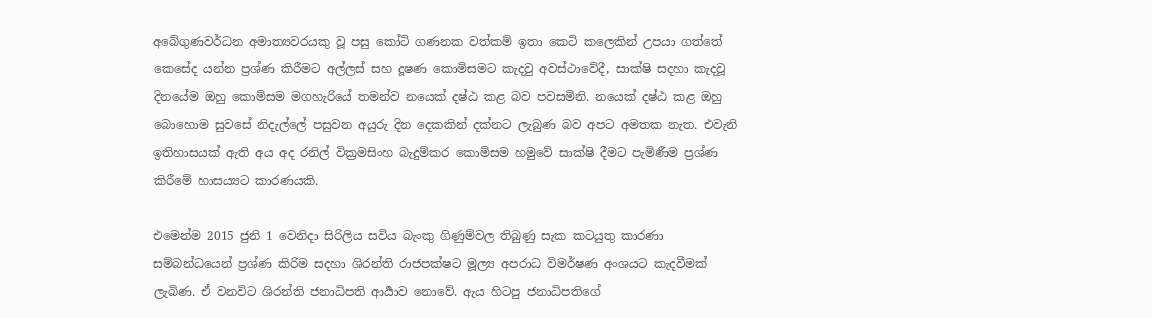අබේගුණවර්ධන අමාත්‍යවරයකු වූ පසු කෝටි ගණනක වත්කම් ඉතා කෙටි කලෙකින් උපයා ගත්තේ කෙසේද යන්න ප්‍රශ්ණ කිරීමට අල්ලස් සහ දූෂණ කොමිසමට කැදවු අවස්ථාවේදී, සාක්ෂි සදහා කැදවූ දිනයේම ඔහු කොමිසම මගහැරියේ තමන්ව නයෙක් දෂ්ඨ කළ බව පවසමිනි. නයෙක් දෂ්ඨ කළ ඔහු බොහොම සුවසේ නිදැල්ලේ පසුවන අයුරු දින දෙකකින් දක්නට ලැබුණ බව අපට අමතක නැත. එවැනි ඉතිහාසයක් ඇති අය අද රනිල් වික්‍රමසිංහ බැදුම්කර කොමිසම හමුවේ සාක්ෂි දීමට පැමිණීම ප්‍රශ්ණ කිරීමේ හාසය්‍යට කාරණයකි.

එමෙන්ම 2015 ජුනි 1 වෙනිදා සිරිලිය සවිය බැංකු ගිණුම්වල තිබුණු සැක කටයුතු කාරණා සම්බන්ධයෙන් ප්‍රශ්ණ කිරිම සදහා ශිරන්ති රාජපක්ෂට මූල්‍ය අපරාධ විමර්ෂණ අංශයට කැදවීමක් ලැබිණ. ඒ වනවිට ශිරන්ති ජනාධිපති ආර්‍යාව නොවේ. ඇය හිටපු ජනාධිපතිගේ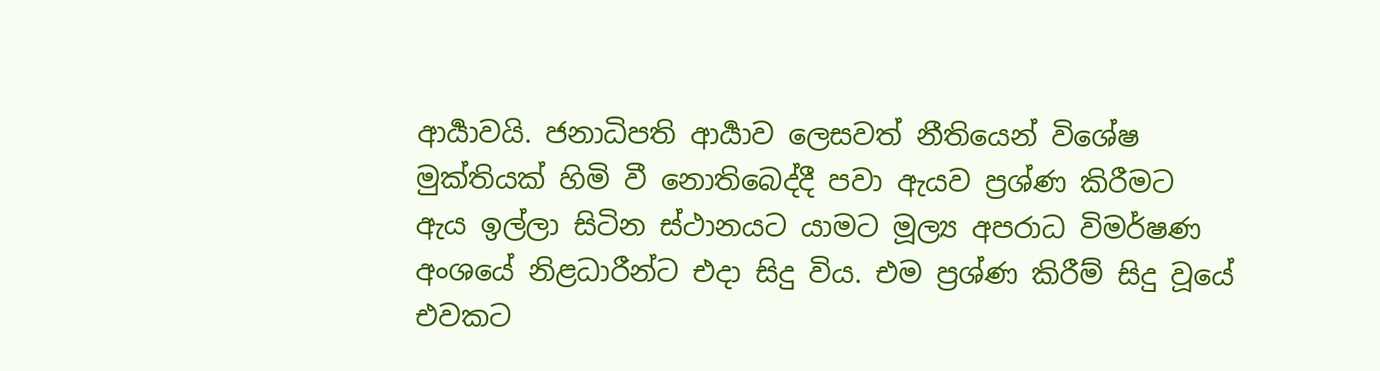ආර්‍යාවයි. ජනාධිපති ආර්‍යාව ලෙසවත් නීතියෙන් විශේෂ මුක්තියක් හිමි වී නොතිබෙද්දී පවා ඇයව ප්‍රශ්ණ කිරීමට ඇය ඉල්ලා සිටින ස්ථානයට යාමට මූල්‍ය අපරාධ විමර්ෂණ අංශයේ නිළධාරීන්ට එදා සිදු විය. එම ප්‍රශ්ණ කිරීම් සිදු වූයේ එවකට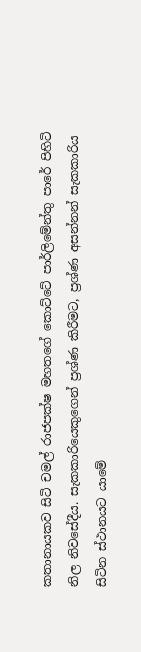කතානායකව සිටි චමල් රාජපක්ෂ මහතගේ කොට්ටේ පාර්ලිමේන්තු පාරේ පිහිටි නිල නිවසේදීය. සැකකාරියෙකුගෙන් ප්‍රශ්ණ කිරීමට, ප්‍රශ්ණ අසන්නන් සැකකාරිය සිටින ස්ථානයට යාමේ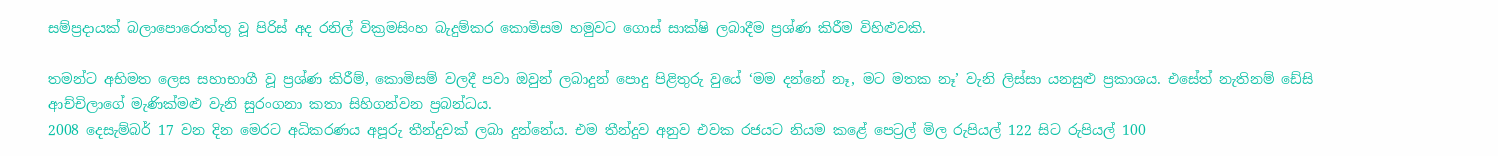සම්ප්‍රදායක් බලාපොරොත්තු වූ පිරිස් අද රනිල් වික්‍රමසිංහ බැදුම්කර කොමිසම හමුවට ගොස් සාක්ෂි ලබාදීම ප්‍රශ්ණ කිරීම විහිළුවකි.

තමන්ට අභිමත ලෙස සහාභාගී වූ ප්‍රශ්ණ කිරීම්, කොමිසම් වලදී පවා ඔවුන් ලබාදුන් පොදු පිළිතුරු වුයේ ‘මම දන්නේ නෑ, මට මතක නෑ’ වැනි ලිස්සා යනසුළු ප්‍රකාශය. එසේත් නැතිනම් ඩේසි ආච්චිලාගේ මැණික්මළු වැනි සුරංගනා කතා සිහිගන්වන ප්‍රබන්ධය.
2008 දෙසැම්බර් 17 වන දින මෙරට අධිකරණය අපූරු තීන්දුවක් ලබා දුන්නේය. එම තීන්දුව අනුව එවක රජයට නියම කළේ පෙට්‍රල් මිල රුපියල් 122 සිට රුපියල් 100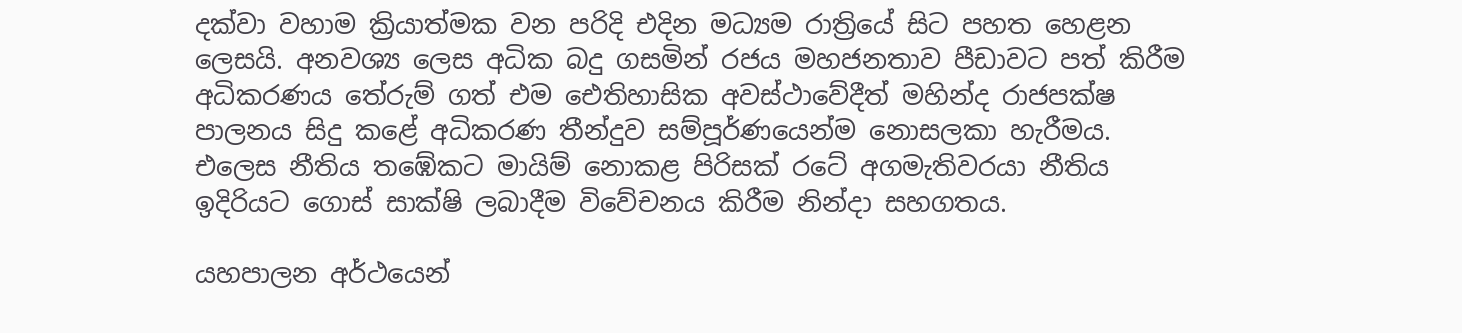දක්වා වහාම ක්‍රියාත්මක වන පරිදි එදින මධ්‍යම රාත්‍රියේ සිට පහත හෙළන ලෙසයි. අනවශ්‍ය ලෙස අධික බදු ගසමින් රජය මහජනතාව පීඩාවට පත් කිරීම අධිකරණය තේරුම් ගත් එම ඓතිහාසික අවස්ථාවේදීත් මහින්ද රාජපක්ෂ පාලනය සිදු කළේ අධිකරණ තීන්දුව සම්පූර්ණයෙන්ම නොසලකා හැරීමය. එලෙස නීතිය තඹේකට මායිම් නොකළ පිරිසක් රටේ අගමැතිවරයා නීතිය ඉදිරියට ගොස් සාක්ෂි ලබාදීම විවේචනය කිරීම නින්දා සහගතය.

යහපාලන අර්ථයෙන්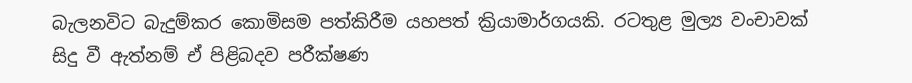බැලනවිට බැදුම්කර කොමිසම පත්කිරීම යහපත් ක්‍රියාමාර්ගයකි. රටතුළ මුල්‍ය වංචාවක් සිදු වී ඇත්නම් ඒ පිළිබදව පරීක්ෂණ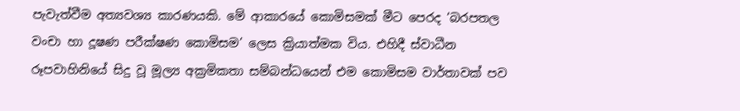පැවැත්වීම අත්‍යවශ්‍ය කාරණයකි. මේ ආකාරයේ කොමිසමක් මීට පෙරද ‘බරපතල වංචා හා දූෂණ පරීක්ෂණ කොමිසම’ ලෙස ක්‍රියාත්මක විය. එහිදී ස්වාධීන රූපවාහිනියේ සිදු වූ මූල්‍ය අක්‍රමිකතා සම්බන්ධයෙන් එම කොමිසම වාර්තාවක් පව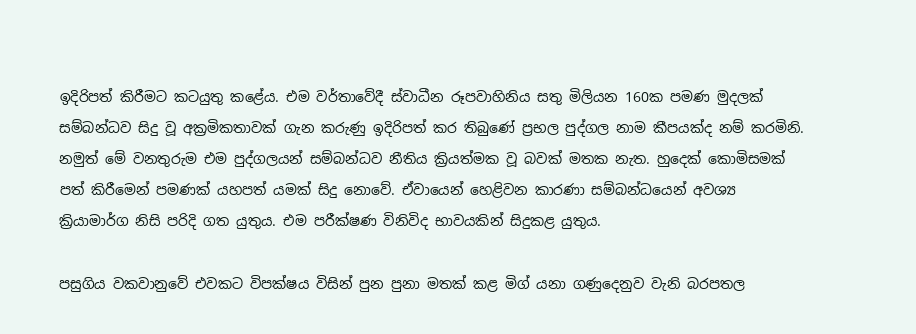ඉදිරිපත් කිරීමට කටයුතු කළේය. එම වර්තාවේදී ස්වාධීන රූපවාහිනිය සතු මිලියන 160ක පමණ මුදලක් සම්බන්ධව සිදු වූ අක්‍රමිකතාවක් ගැන කරුණු ඉදිරිපත් කර තිබුණේ ප්‍රභල පුද්ගල නාම කීපයක්ද නම් කරමිනි. නමුත් මේ වනතුරුම එම පුද්ගලයන් සම්බන්ධව නීතිය ක්‍රියත්මක වූ බවක් මතක නැත. හුදෙක් කොමිසමක් පත් කිරීමෙන් පමණක් යහපත් යමක් සිදු නොවේ. ඒවායෙන් හෙළිවන කාරණා සම්බන්ධයෙන් අවශ්‍ය ක්‍රියාමාර්ග නිසි පරිදි ගත යුතුය. එම පරීක්ෂණ විනිවිද භාවයකින් සිදුකළ යුතුය.

පසුගිය වකවානුවේ එවකට විපක්ෂය විසින් පුන පුනා මතක් කළ මිග් යනා ගණුදෙනුව වැනි බරපතල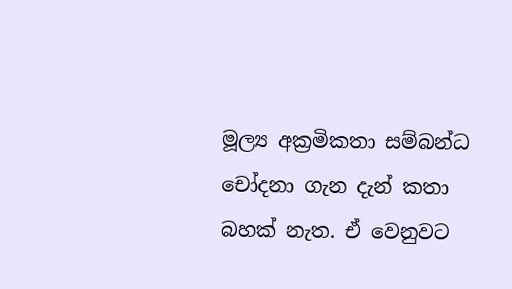මූල්‍ය අක්‍රමිකතා සම්බන්ධ චෝදනා ගැන දැන් කතා බහක් නැත. ඒ වෙනුවට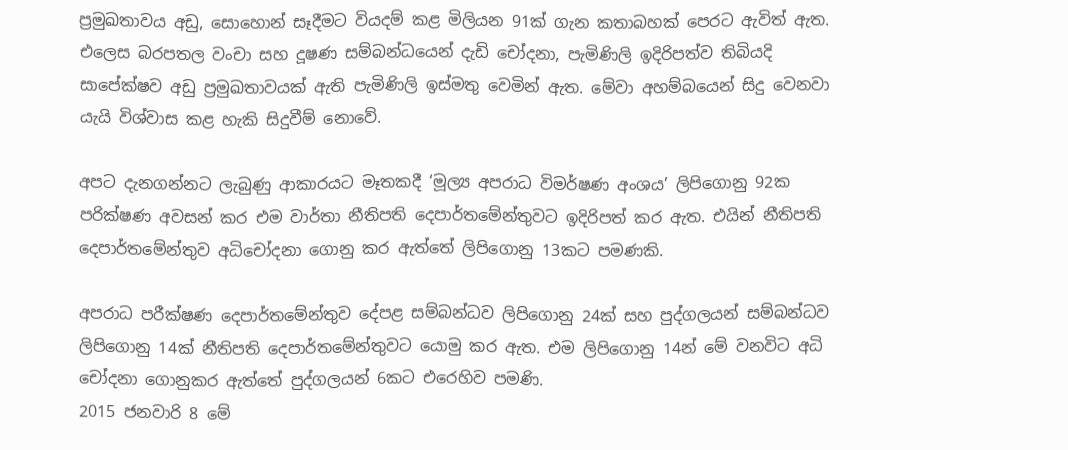ප්‍රමුඛතාවය අඩු, සොහොන් සෑදීමට වියදම් කළ මිලියන 91ක් ගැන කතාබහක් පෙරට ඇවිත් ඇත. එලෙස බරපතල වංචා සහ දූෂණ සම්බන්ධයෙන් දැඩි චෝදනා, පැමිණිලි ඉදිරිපත්ව තිබියදි සාපේක්ෂව අඩු ප්‍රමුඛතාවයක් ඇති පැමිණිලි ඉස්මතු වෙමින් ඇත. මේවා අහම්බයෙන් සිදු වෙනවා යැයි විශ්වාස කළ හැකි සිදුවීම් නොවේ.

අපට දැනගන්නට ලැබුණු ආකාරයට මෑතකදී ‘මූල්‍ය අපරාධ විමර්ෂණ අංශය’ ලිපිගොනු 92ක පරික්ෂණ අවසන් කර එම වාර්තා නීතිපති දෙපාර්තමේන්තුවට ඉදිරිපත් කර ඇත. එයින් නීතිපති දෙපාර්තමේන්තුව අධිචෝදනා ගොනු කර ඇත්තේ ලිපිගොනු 13කට පමණකි.

අපරාධ පරීක්ෂණ දෙපාර්තමේන්තුව දේපළ සම්බන්ධව ලිපිගොනු 24ක් සහ පුද්ගලයන් සම්බන්ධව ලිපිගොනු 14ක් නීතිපති දෙපාර්තමේන්තුවට යොමු කර ඇත. එම ලිපිගොනු 14න් මේ වනවිට අධි චෝදනා ගොනුකර ඇත්තේ පුද්ගලයන් 6කට එරෙහිව පමණි.
2015 ජනවාරි 8 මේ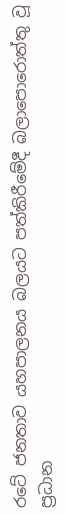රටේ ජනතාව යහපාලනය බලයට පත්කිරීමේදී බලාපොරොත්තු වූ ප්‍රධාන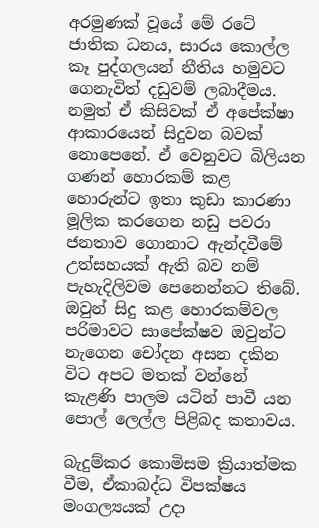අරමුණක් වූයේ මේ රටේ ජාතික ධනය, සාරය කොල්ල කෑ පුද්ගලයන් නීතිය හමුවට ගෙනැවිත් දඩුවම් ලබාදීමය. නමුත් ඒ කිසිවක් ඒ අපේක්ෂා ආකාරයෙන් සිදුවන බවක් නොපෙනේ. ඒ වෙනුවට බිලියන ගණන් හොරකම් කළ හොරුන්ට ඉතා කුඩා කාරණා මූලික කරගෙන නඩු පවරා ජනතාව ගොනාට ඇන්දවීමේ උත්සහයක් ඇති බව නම් පැහැදිලිවම පෙනෙන්නට තිබේ. ඔවුන් සිදු කළ හොරකම්වල පරිමාවට සාපේක්ෂව ඔවුන්ට නැගෙන චෝදන අසන දකින විට අපට මතක් වන්නේ කැළණි පාලම යටින් පාවී යන පොල් ලෙල්ල පිළිබද කතාවය.

බැදුම්කර කොමිසම ක්‍රියාත්මක වීම, ඒකාබද්ධ විපක්ෂය මංගල්‍යයක් උදා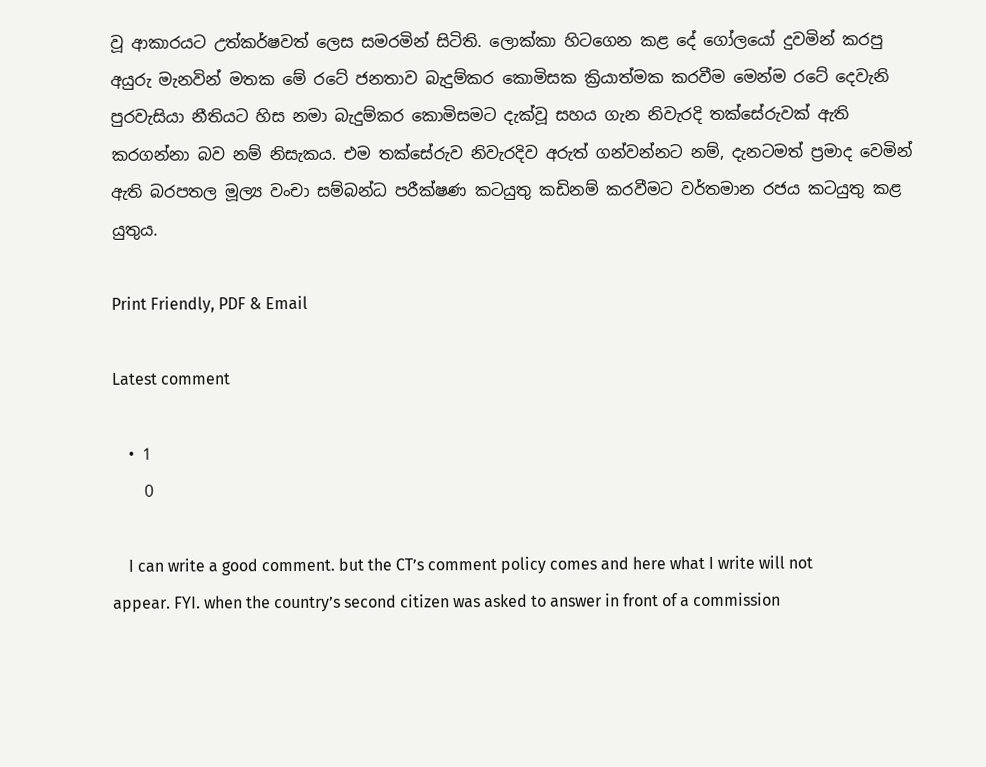වූ ආකාරයට උත්කර්ෂවත් ලෙස සමරමින් සිටිති. ලොක්කා හිටගෙන කළ දේ ගෝලයෝ දුවමින් කරපු අයුරු මැනවින් මතක මේ රටේ ජනතාව බැදුම්කර කොමිසක ක්‍රියාත්මක කරවීම මෙන්ම රටේ දෙවැනි පුරවැසියා නීතියට හිස නමා බැදුම්කර කොමිසමට දැක්වූ සහය ගැන නිවැරදි තක්සේරුවක් ඇති කරගන්නා බව නම් නිසැකය. එම තක්සේරුව නිවැරදිව අරුත් ගන්වන්නට නම්, දැනටමත් ප්‍රමාද වෙමින් ඇති බරපතල මූල්‍ය වංචා සම්බන්ධ පරීක්ෂණ කටයුතු කඩිනම් කරවීමට වර්තමාන රජය කටයුතු කළ යුතුය.

Print Friendly, PDF & Email

Latest comment

  • 1
    0

    I can write a good comment. but the CT’s comment policy comes and here what I write will not appear. FYI. when the country’s second citizen was asked to answer in front of a commission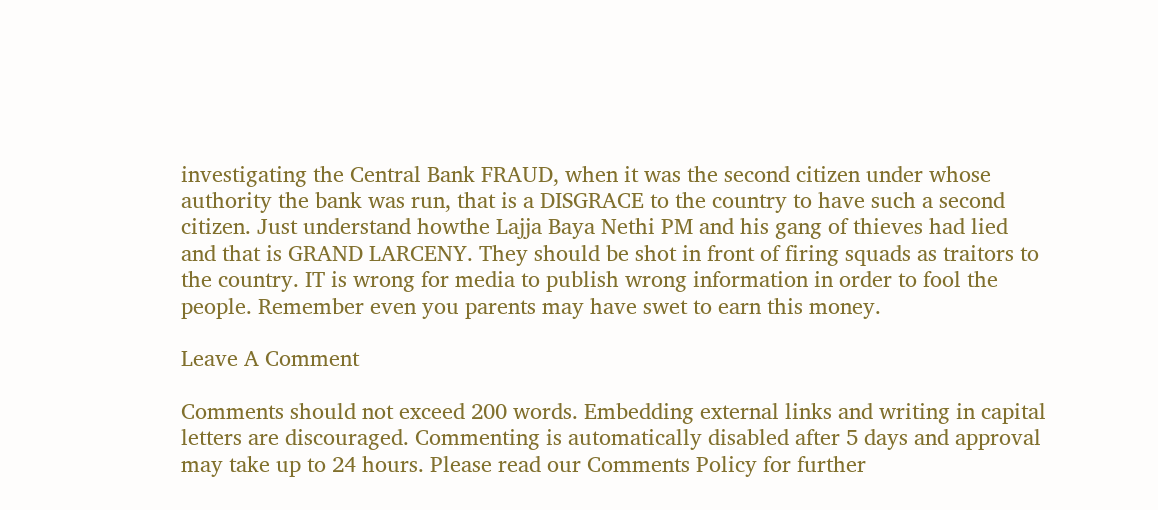investigating the Central Bank FRAUD, when it was the second citizen under whose authority the bank was run, that is a DISGRACE to the country to have such a second citizen. Just understand howthe Lajja Baya Nethi PM and his gang of thieves had lied and that is GRAND LARCENY. They should be shot in front of firing squads as traitors to the country. IT is wrong for media to publish wrong information in order to fool the people. Remember even you parents may have swet to earn this money.

Leave A Comment

Comments should not exceed 200 words. Embedding external links and writing in capital letters are discouraged. Commenting is automatically disabled after 5 days and approval may take up to 24 hours. Please read our Comments Policy for further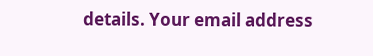details. Your email address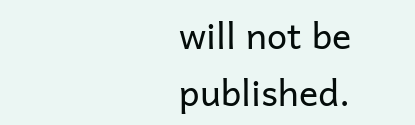will not be published.